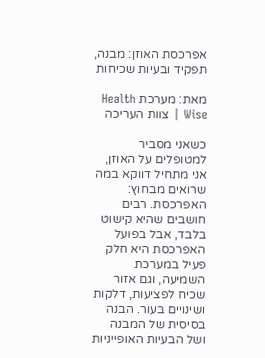אפרכסת האוזן: מבנה, תפקיד ובעיות שכיחות

מאת: מערכת Health Wise | צוות העריכה

כשאני מסביר למטופלים על האוזן, אני מתחיל דווקא במה שרואים מבחוץ: האפרכסת. רבים חושבים שהיא קישוט בלבד, אבל בפועל האפרכסת היא חלק פעיל במערכת השמיעה, וגם אזור שכיח לפציעות, דלקות ושינויים בעור. הבנה בסיסית של המבנה ושל הבעיות האופייניות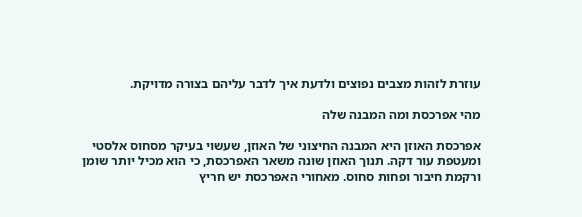עוזרת לזהות מצבים נפוצים ולדעת איך לדבר עליהם בצורה מדויקת.

מהי אפרכסת ומה המבנה שלה

אפרכסת האוזן היא המבנה החיצוני של האוזן, שעשוי בעיקר מסחוס אלסטי ומעטפת עור דקה. תנוך האוזן שונה משאר האפרכסת, כי הוא מכיל יותר שומן ורקמת חיבור ופחות סחוס. מאחורי האפרכסת יש חריץ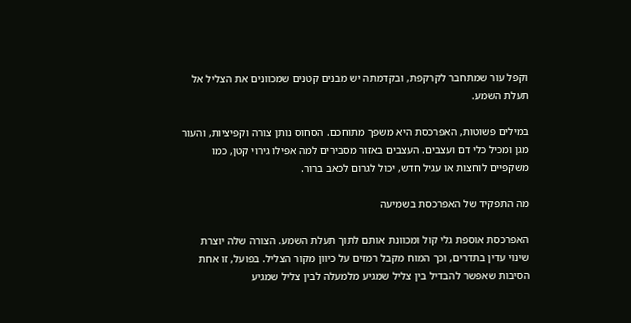וקפל עור שמתחבר לקרקפת, ובקדמתה יש מבנים קטנים שמכוונים את הצליל אל תעלת השמע.

במילים פשוטות, האפרכסת היא משפך מתוחכם. הסחוס נותן צורה וקפיציות, והעור מגן ומכיל כלי דם ועצבים. העצבים באזור מסבירים למה אפילו גירוי קטן, כמו משקפיים לוחצות או עגיל חדש, יכול לגרום לכאב ברור.

מה התפקיד של האפרכסת בשמיעה

האפרכסת אוספת גלי קול ומכוונת אותם לתוך תעלת השמע. הצורה שלה יוצרת שינוי עדין בתדרים, וכך המוח מקבל רמזים על כיוון מקור הצליל. בפועל, זו אחת הסיבות שאפשר להבדיל בין צליל שמגיע מלמעלה לבין צליל שמגיע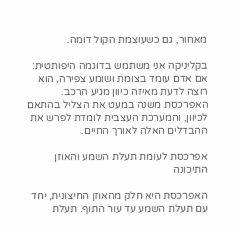מאחור, גם כשעוצמת הקול דומה.

בקליניקה אני משתמש בדוגמה היפותטית: אם אדם עומד בצומת ושומע צפירה, הוא רוצה לדעת מאיזה כיוון מגיע הרכב. האפרכסת משנה במעט את הצליל בהתאם לכיוון, והמערכת העצבית לומדת לפרש את ההבדלים האלה לאורך החיים.

אפרכסת לעומת תעלת השמע והאוזן התיכונה

האפרכסת היא חלק מהאוזן החיצונית, יחד עם תעלת השמע עד עור התוף. תעלת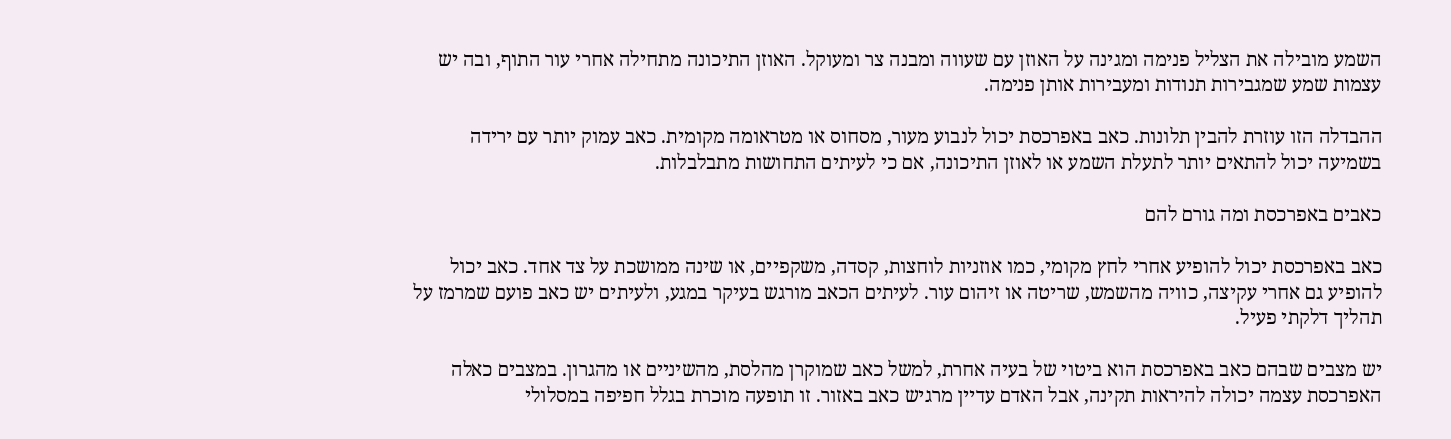השמע מובילה את הצליל פנימה ומגינה על האוזן עם שעווה ומבנה צר ומעוקל. האוזן התיכונה מתחילה אחרי עור התוף, ובה יש עצמות שמע שמגבירות תנודות ומעבירות אותן פנימה.

ההבדלה הזו עוזרת להבין תלונות. כאב באפרכסת יכול לנבוע מעור, מסחוס או מטראומה מקומית. כאב עמוק יותר עם ירידה בשמיעה יכול להתאים יותר לתעלת השמע או לאוזן התיכונה, אם כי לעיתים התחושות מתבלבלות.

כאבים באפרכסת ומה גורם להם

כאב באפרכסת יכול להופיע אחרי לחץ מקומי, כמו אוזניות לוחצות, קסדה, משקפיים, או שינה ממושכת על צד אחד. כאב יכול להופיע גם אחרי עקיצה, כוויה מהשמש, שריטה או זיהום עור. לעיתים הכאב מורגש בעיקר במגע, ולעיתים יש כאב פועם שמרמז על תהליך דלקתי פעיל.

יש מצבים שבהם כאב באפרכסת הוא ביטוי של בעיה אחרת, למשל כאב שמוקרן מהלסת, מהשיניים או מהגרון. במצבים כאלה האפרכסת עצמה יכולה להיראות תקינה, אבל האדם עדיין מרגיש כאב באזור. זו תופעה מוכרת בגלל חפיפה במסלולי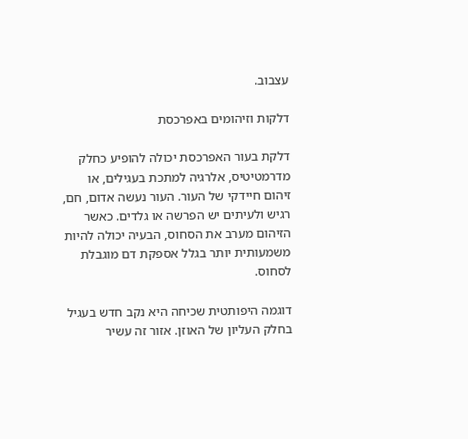עצבוב.

דלקות וזיהומים באפרכסת

דלקת בעור האפרכסת יכולה להופיע כחלק מדרמטיטיס, אלרגיה למתכת בעגילים, או זיהום חיידקי של העור. העור נעשה אדום, חם, רגיש ולעיתים יש הפרשה או גלדים. כאשר הזיהום מערב את הסחוס, הבעיה יכולה להיות משמעותית יותר בגלל אספקת דם מוגבלת לסחוס.

דוגמה היפותטית שכיחה היא נקב חדש בעגיל בחלק העליון של האוזן. אזור זה עשיר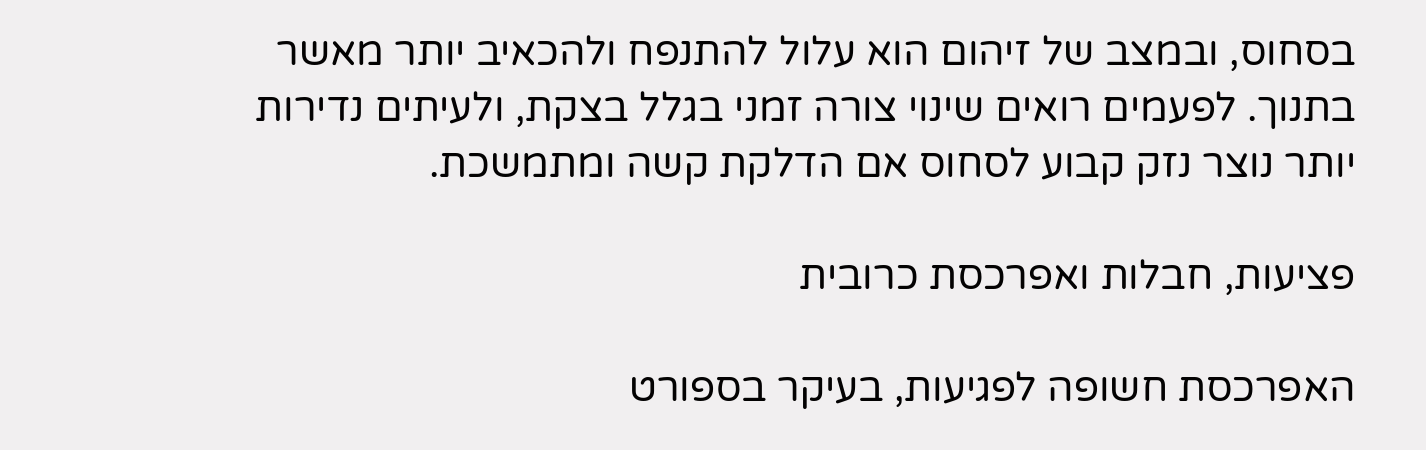בסחוס, ובמצב של זיהום הוא עלול להתנפח ולהכאיב יותר מאשר בתנוך. לפעמים רואים שינוי צורה זמני בגלל בצקת, ולעיתים נדירות יותר נוצר נזק קבוע לסחוס אם הדלקת קשה ומתמשכת.

פציעות, חבלות ואפרכסת כרובית

האפרכסת חשופה לפגיעות, בעיקר בספורט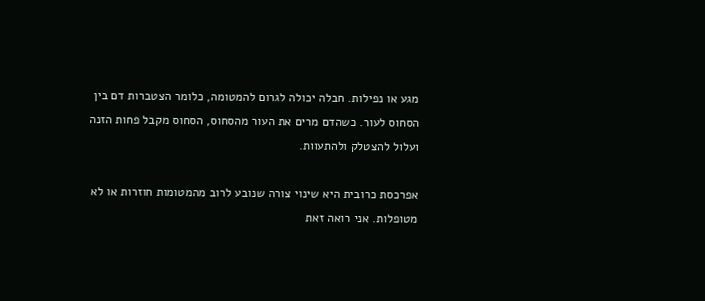מגע או נפילות. חבלה יכולה לגרום להמטומה, כלומר הצטברות דם בין הסחוס לעור. כשהדם מרים את העור מהסחוס, הסחוס מקבל פחות הזנה ועלול להצטלק ולהתעוות.

אפרכסת כרובית היא שינוי צורה שנובע לרוב מהמטומות חוזרות או לא מטופלות. אני רואה זאת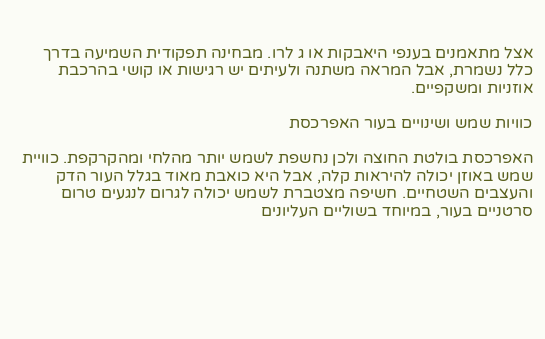אצל מתאמנים בענפי היאבקות או ג לרו. מבחינה תפקודית השמיעה בדרך כלל נשמרת, אבל המראה משתנה ולעיתים יש רגישות או קושי בהרכבת אוזניות ומשקפיים.

כוויות שמש ושינויים בעור האפרכסת

האפרכסת בולטת החוצה ולכן נחשפת לשמש יותר מהלחי ומהקרקפת. כוויית שמש באוזן יכולה להיראות קלה, אבל היא כואבת מאוד בגלל העור הדק והעצבים השטחיים. חשיפה מצטברת לשמש יכולה לגרום לנגעים טרום סרטניים בעור, במיוחד בשוליים העליונים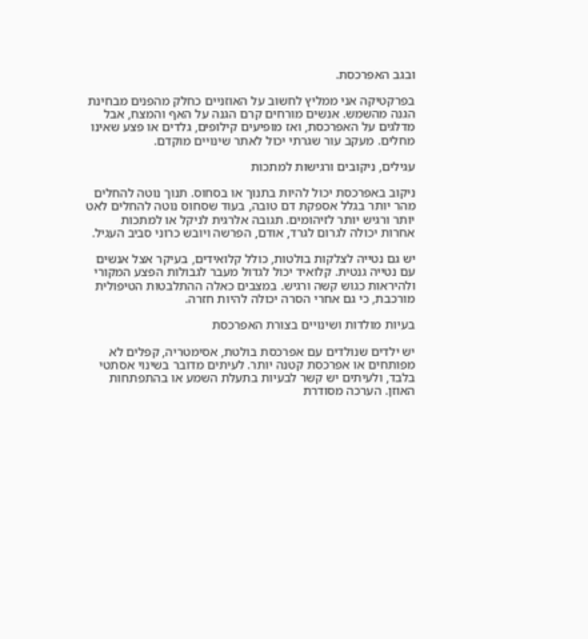ובגב האפרכסת.

בפרקטיקה אני ממליץ לחשוב על האוזניים כחלק מהפנים מבחינת הגנה מהשמש. אנשים מורחים קרם הגנה על האף והמצח, אבל מדלגים על האפרכסת, ואז מופיעים קילופים, גלדים או פצע שאינו מחלים. מעקב עור שגרתי יכול לאתר שינויים מוקדם.

עגילים, ניקובים ורגישות למתכות

ניקוב באפרכסת יכול להיות בתנוך או בסחוס. תנוך נוטה להחלים מהר יותר בגלל אספקת דם טובה, בעוד שסחוס נוטה להחלים לאט יותר ורגיש יותר לזיהומים. תגובה אלרגית לניקל או למתכות אחרות יכולה לגרום לגרד, אודם, הפרשה ויובש כרוני סביב העגיל.

יש גם נטייה לצלקות בולטות, כולל קלואידים, בעיקר אצל אנשים עם נטייה גנטית. קלואיד יכול לגדול מעבר לגבולות הפצע המקורי ולהיראות כגוש קשה ורגיש. במצבים כאלה ההתלבטות הטיפולית מורכבת, כי גם אחרי הסרה יכולה להיות חזרה.

בעיות מולדות ושינויים בצורת האפרכסת

יש ילדים שנולדים עם אפרכסת בולטת, אסימטריה, קפלים לא מפותחים או אפרכסת קטנה יותר. לעיתים מדובר בשינוי אסתטי בלבד, ולעיתים יש קשר לבעיות בתעלת השמע או בהתפתחות האוזן. הערכה מסודרת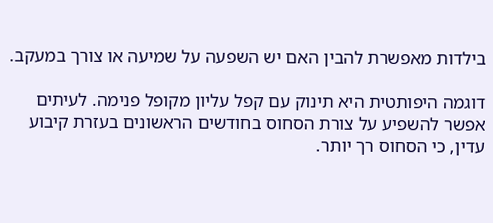בילדות מאפשרת להבין האם יש השפעה על שמיעה או צורך במעקב.

דוגמה היפותטית היא תינוק עם קפל עליון מקופל פנימה. לעיתים אפשר להשפיע על צורת הסחוס בחודשים הראשונים בעזרת קיבוע עדין, כי הסחוס רך יותר.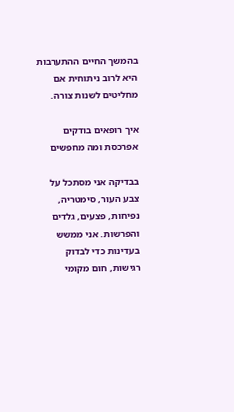בהמשך החיים ההתערבות היא לרוב ניתוחית אם מחליטים לשנות צורה.

איך רופאים בודקים אפרכסת ומה מחפשים

בבדיקה אני מסתכל על צבע העור, סימטריה, נפיחות, פצעים, גלדים והפרשות. אני ממשש בעדינות כדי לבדוק רגישות, חום מקומי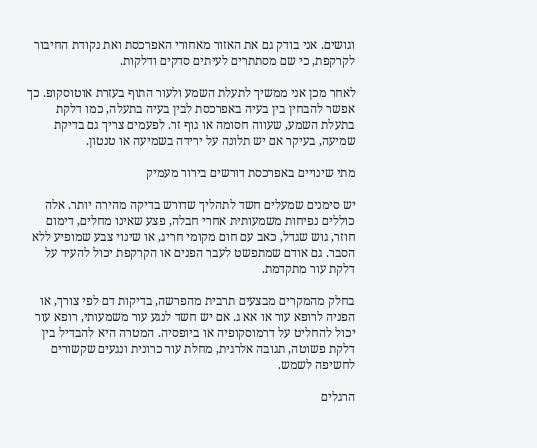וגושים. אני בודק גם את האזור מאחורי האפרכסת ואת נקודת החיבור לקרקפת, כי שם מסתתרים לעיתים סדקים ודלקות.

לאחר מכן אני ממשיך לתעלת השמע ולעור התוף בעזרת אוטוסקופ. כך אפשר להבחין בין בעיה באפרכסת לבין בעיה בתעלה, כמו דלקת בתעלת השמע, שעווה חסומה או גוף זר. לפעמים צריך גם בדיקת שמיעה, בעיקר אם יש תלונה על ירידה בשמיעה או טנטון.

מתי שינויים באפרכסת דורשים בירור מעמיק

יש סימנים שמעלים חשד לתהליך שדורש בדיקה מהירה יותר. אלה כוללים נפיחות משמעותית אחרי חבלה, פצע שאינו מחלים, דימום חוזר, גוש שגדל, כאב עם חום מקומי חריג, או שינוי צבע שמופיע ללא הסבר. גם אודם שמתפשט לעבר הפנים או הקרקפת יכול להעיד על דלקת עור מתקדמת.

בחלק מהמקרים מבצעים תרבית מהפרשה, בדיקות דם לפי צורך, או הפניה לרופא עור או אא ג. אם יש חשד לנגע עור משמעותי, רופא עור יכול להחליט על דרמוסקופיה או ביופסיה. המטרה היא להבדיל בין דלקת פשוטה, תגובה אלרגית, מחלת עור כרונית ונגעים שקשורים לחשיפה לשמש.

הרגלים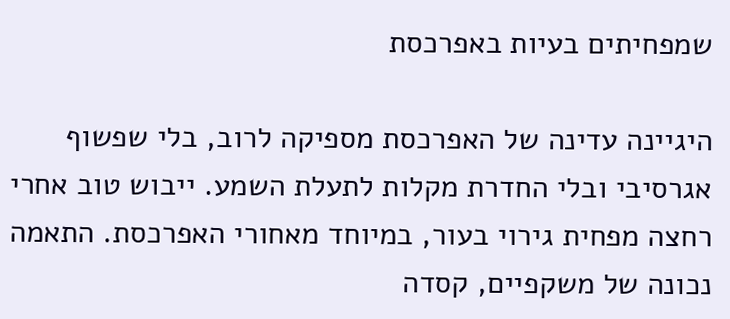שמפחיתים בעיות באפרכסת

היגיינה עדינה של האפרכסת מספיקה לרוב, בלי שפשוף אגרסיבי ובלי החדרת מקלות לתעלת השמע. ייבוש טוב אחרי רחצה מפחית גירוי בעור, במיוחד מאחורי האפרכסת. התאמה נכונה של משקפיים, קסדה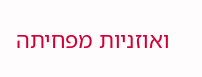ואוזניות מפחיתה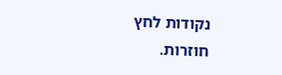נקודות לחץ חוזרות.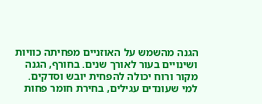הגנה מהשמש על האוזניים מפחיתה כוויות ושינויים בעור לאורך שנים. בחורף, הגנה מקור ורוח יכולה להפחית יובש וסדקים. למי שעונדים עגילים, בחירת חומר פחות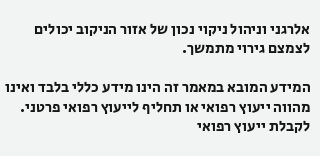אלרגני וניהול ניקוי נכון של אזור הניקוב יכולים לצמצם גירוי מתמשך.

המידע המובא במאמר זה הינו מידע כללי בלבד ואינו מהווה ייעוץ רפואי או תחליף לייעוץ רפואי פרטני. לקבלת ייעוץ רפואי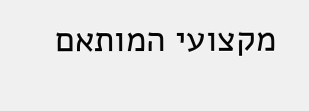מקצועי המותאם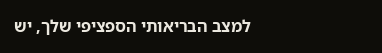למצב הבריאותי הספציפי שלך, יש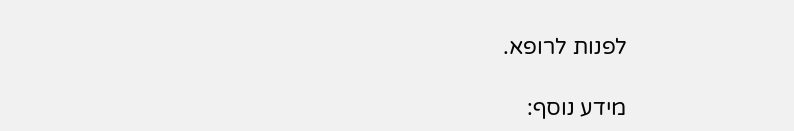לפנות לרופא.

מידע נוסף: